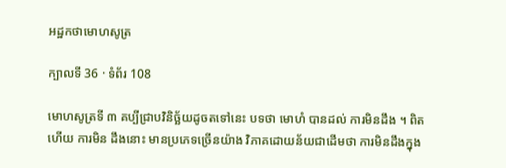អដ្ឋកថាមោហសូត្រ

ក្បាលទី 36 · ទំព័រ 108

មោហសូត្រទី ៣ គប្បីជ្រាបវិនិច្ឆ័យដូចតទៅនេះ បទថា មោហំ បានដល់ ការមិនដឹង ។ ពិតហើយ ការមិន ដឹងនោះ មានប្រភេទច្រើនយ៉ាង វិភាគដោយន័យជាដើមថា ការមិនដឹងក្នុង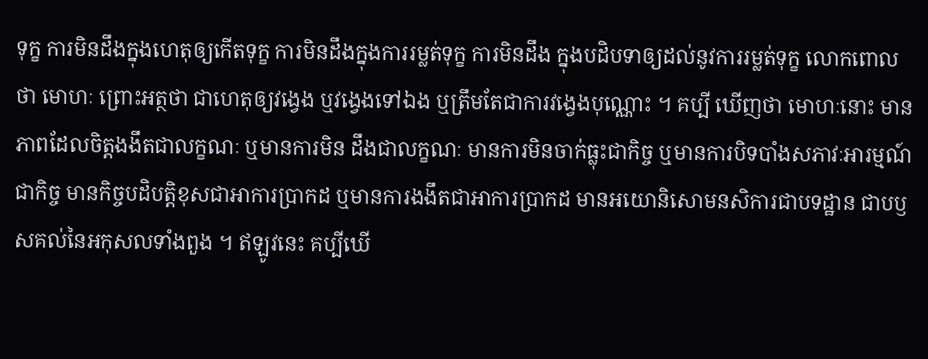ទុក្ខ ការមិនដឹងក្នុងហេតុឲ្យកើតទុក្ខ ការមិនដឹងក្នុងការរម្លត់ទុក្ខ ការមិនដឹង ក្នុងបដិបទាឲ្យដល់នូវការរម្លត់ទុក្ខ លោកពោលថា មោហៈ ព្រោះអត្ថថា ជាហេតុឲ្យវង្វេង ឬវង្វេងទៅឯង ឬត្រឹមតែជាការវង្វេងបុណ្ណោះ ។ គប្បី ឃើញថា មោហៈនោះ មានភាពដែលចិត្តងងឹតជាលក្ខណៈ ឬមានការមិន ដឹងជាលក្ខណៈ មានការមិនចាក់ធ្លុះជាកិច្ច ឬមានការបិទបាំងសភាវៈអារម្មណ៍ ជាកិច្ច មានកិច្ចបដិបត្តិខុសជាអាការប្រាកដ ឬមានការងងឹតជាអាការប្រាកដ មានអយោនិសោមនសិការជាបទដ្ឋាន ជាបឫសគល់នៃអកុសលទាំងពួង ។ ឥឡូវនេះ គប្បីឃើ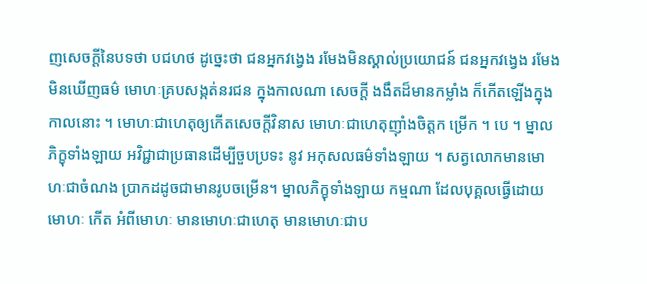ញសេចក្តីនៃបទថា បជហថ ដូច្នេះថា ជនអ្នកវង្វេង រមែងមិនស្គាល់ប្រយោជន៍ ជនអ្នកវង្វេង រមែង មិនឃើញធម៌ មោហៈគ្របសង្កត់នរជន ក្នុងកាលណា សេចក្តី ងងឹតដ៏មានកម្លាំង ក៏កើតឡើងក្នុងកាលនោះ ។ មោហៈជាហេតុឲ្យកើតសេចក្តីវិនាស មោហៈជាហេតុញ៉ាំងចិត្តក ម្រើក ។ បេ ។ ម្នាលភិក្ខុទាំងឡាយ អវិជ្ជាជាប្រធានដើម្បីចួបប្រទះ នូវ អកុសលធម៌ទាំងឡាយ ។ សត្វលោកមានមោហៈជាចំណង ប្រាកដដូចជាមានរូបចម្រើន។ ម្នាលភិក្ខុទាំងឡាយ កម្មណា ដែលបុគ្គលធ្វើដោយមោហៈ កើត អំពីមោហៈ មានមោហៈជាហេតុ មានមោហៈជាប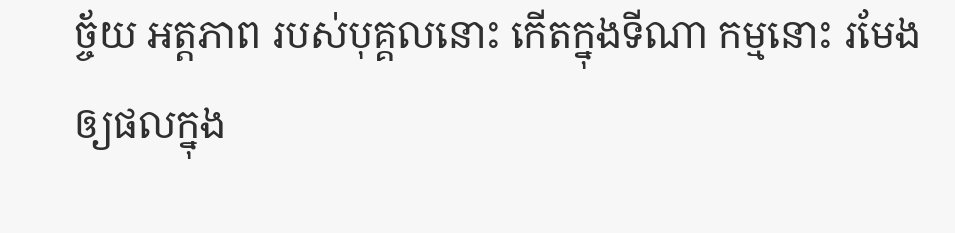ច្ច័យ អត្តភាព របស់បុគ្គលនោះ កើតក្នុងទីណា កម្មនោះ រមែងឲ្យផលក្នុង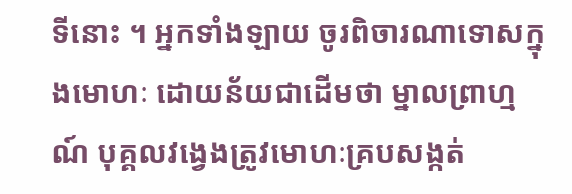ទីនោះ ។ អ្នកទាំងឡាយ ចូរពិចារណាទោសក្នុងមោហៈ ដោយន័យជាដើមថា ម្នាលព្រាហ្មណ៍ បុគ្គលវង្វេងត្រូវមោហៈគ្របសង្កត់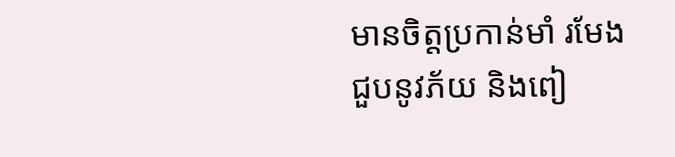មានចិត្តប្រកាន់មាំ រមែងជួបនូវភ័យ និងពៀ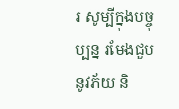រ សូម្បីក្នុងបច្ចុប្បន្ន រមែងជួបនូវភ័យ និ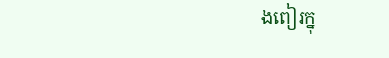ងពៀរក្នុ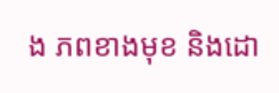ង ភពខាងមុខ និងដោ